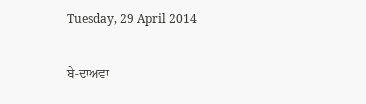Tuesday, 29 April 2014

ਬੇ-ਦਾਅਵਾ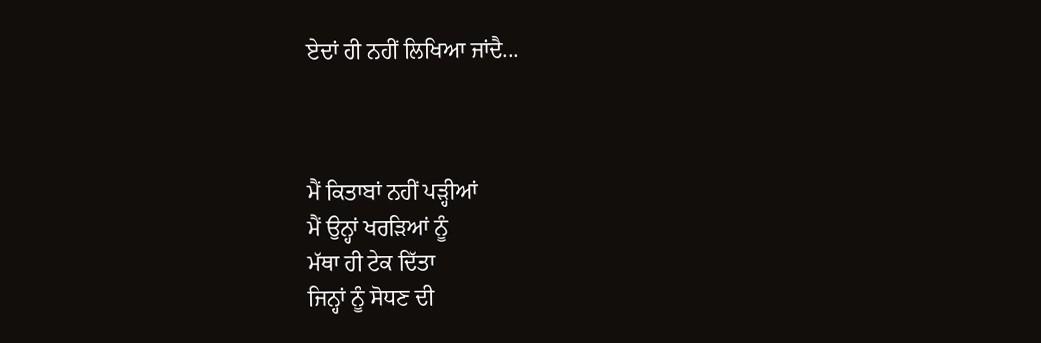ਏਦਾਂ ਹੀ ਨਹੀਂ ਲਿਖਿਆ ਜਾਂਦੈ...



ਮੈਂ ਕਿਤਾਬਾਂ ਨਹੀਂ ਪੜ੍ਹੀਆਂ
ਮੈਂ ਉਨ੍ਹਾਂ ਖਰੜਿਆਂ ਨੂੰ
ਮੱਥਾ ਹੀ ਟੇਕ ਦਿੱਤਾ
ਜਿਨ੍ਹਾਂ ਨੂੰ ਸੋਧਣ ਦੀ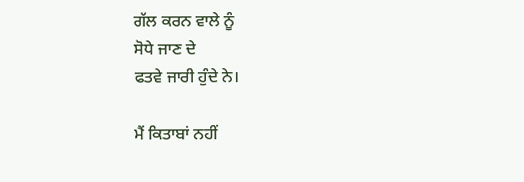ਗੱਲ ਕਰਨ ਵਾਲੇ ਨੂੰ
ਸੋਧੇ ਜਾਣ ਦੇ
ਫਤਵੇ ਜਾਰੀ ਹੁੰਦੇ ਨੇ।

ਮੈਂ ਕਿਤਾਬਾਂ ਨਹੀਂ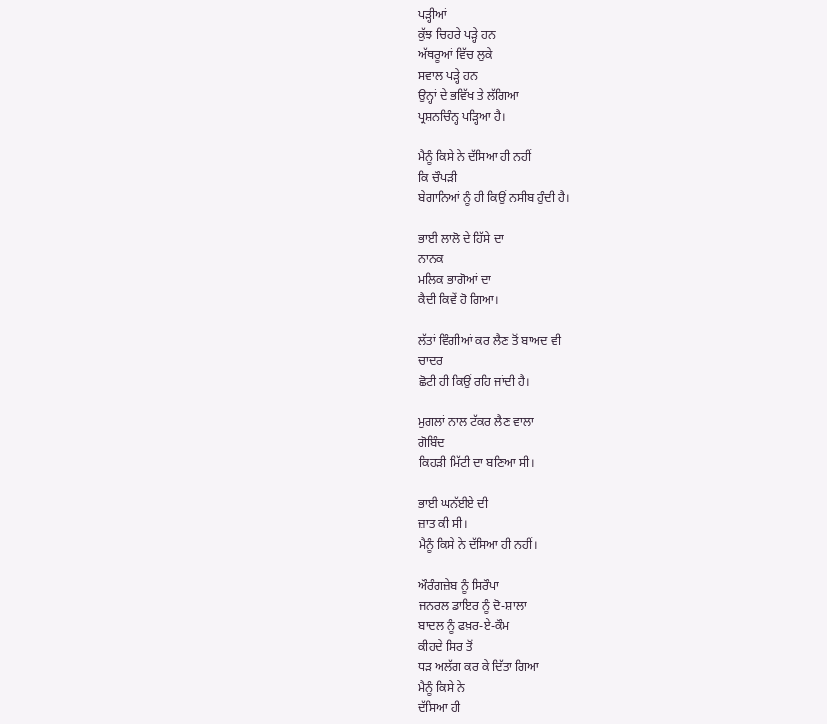ਪੜ੍ਹੀਆਂ
ਕੁੱਝ ਚਿਹਰੇ ਪੜ੍ਹੇ ਹਨ
ਅੱਥਰੂਆਂ ਵਿੱਚ ਲੁਕੇ
ਸਵਾਲ ਪੜ੍ਹੇ ਹਨ
ਉਨ੍ਹਾਂ ਦੇ ਭਵਿੱਖ ਤੇ ਲੱਗਿਆ
ਪ੍ਰਸ਼ਨਚਿੰਨ੍ਹ ਪੜ੍ਹਿਆ ਹੈ।

ਮੈਨੂੰ ਕਿਸੇ ਨੇ ਦੱਸਿਆ ਹੀ ਨਹੀਂ
ਕਿ ਚੌਪੜੀ
ਬੇਗਾਨਿਆਂ ਨੂੰ ਹੀ ਕਿਉਂ ਨਸੀਬ ਹੁੰਦੀ ਹੈ।

ਭਾਈ ਲਾਲੋ ਦੇ ਹਿੱਸੇ ਦਾ
ਨਾਨਕ
ਮਲਿਕ ਭਾਗੋਆਂ ਦਾ
ਕੈਦੀ ਕਿਵੇਂ ਹੋ ਗਿਆ।

ਲੱਤਾਂ ਵਿੰਗੀਆਂ ਕਰ ਲੈਣ ਤੋਂ ਬਾਅਦ ਵੀ
ਚਾਦਰ
ਛੋਟੀ ਹੀ ਕਿਉਂ ਰਹਿ ਜਾਂਦੀ ਹੈ।

ਮੁਗਲਾਂ ਨਾਲ ਟੱਕਰ ਲੈਣ ਵਾਲਾ
ਗੋਬਿੰਦ
ਕਿਹੜੀ ਮਿੱਟੀ ਦਾ ਬਣਿਆ ਸੀ।

ਭਾਈ ਘਨੱਈਏ ਦੀ
ਜ਼ਾਤ ਕੀ ਸੀ।
ਮੈਨੂੰ ਕਿਸੇ ਨੇ ਦੱਸਿਆ ਹੀ ਨਹੀਂ।

ਔਰੰਗਜ਼ੇਬ ਨੂੰ ਸਿਰੌਪਾ
ਜਨਰਲ ਡਾਇਰ ਨੂੰ ਦੋ-ਸ਼ਾਲਾ
ਬਾਦਲ ਨੂੰ ਫਖ਼ਰ-ਏ-ਕੌਮ
ਕੀਹਦੇ ਸਿਰ ਤੋਂ
ਧੜ ਅਲੱਗ ਕਰ ਕੇ ਦਿੱਤਾ ਗਿਆ
ਮੈਨੂੰ ਕਿਸੇ ਨੇ
ਦੱਸਿਆ ਹੀ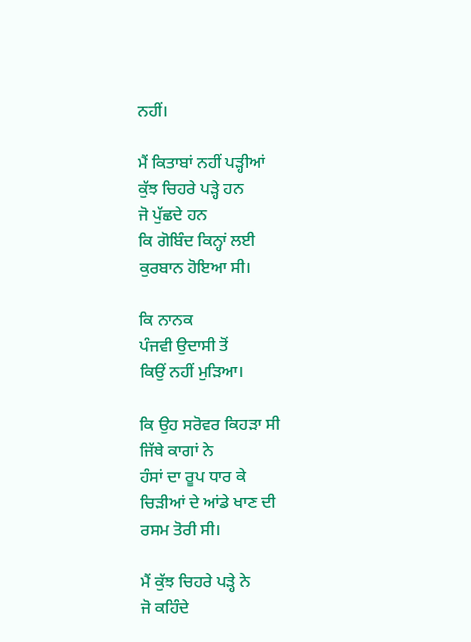ਨਹੀਂ।

ਮੈਂ ਕਿਤਾਬਾਂ ਨਹੀਂ ਪੜ੍ਹੀਆਂ
ਕੁੱਝ ਚਿਹਰੇ ਪੜ੍ਹੇ ਹਨ
ਜੋ ਪੁੱਛਦੇ ਹਨ
ਕਿ ਗੋਬਿੰਦ ਕਿਨ੍ਹਾਂ ਲਈ
ਕੁਰਬਾਨ ਹੋਇਆ ਸੀ।

ਕਿ ਨਾਨਕ
ਪੰਜਵੀ ਉਦਾਸੀ ਤੋਂ
ਕਿਉਂ ਨਹੀਂ ਮੁੜਿਆ।

ਕਿ ਉਹ ਸਰੋਵਰ ਕਿਹੜਾ ਸੀ
ਜਿੱਥੇ ਕਾਗਾਂ ਨੇ
ਹੰਸਾਂ ਦਾ ਰੂਪ ਧਾਰ ਕੇ
ਚਿੜੀਆਂ ਦੇ ਆਂਡੇ ਖਾਣ ਦੀ
ਰਸਮ ਤੋਰੀ ਸੀ।

ਮੈਂ ਕੁੱਝ ਚਿਹਰੇ ਪੜ੍ਹੇ ਨੇ
ਜੋ ਕਹਿੰਦੇ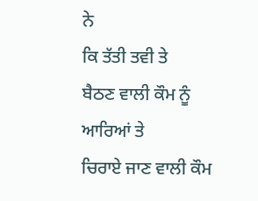ਨੇ
ਕਿ ਤੱਤੀ ਤਵੀ ਤੇ
ਬੈਠਣ ਵਾਲੀ ਕੌਮ ਨੂੰ
ਆਰਿਆਂ ਤੇ
ਚਿਰਾਏ ਜਾਣ ਵਾਲੀ ਕੌਮ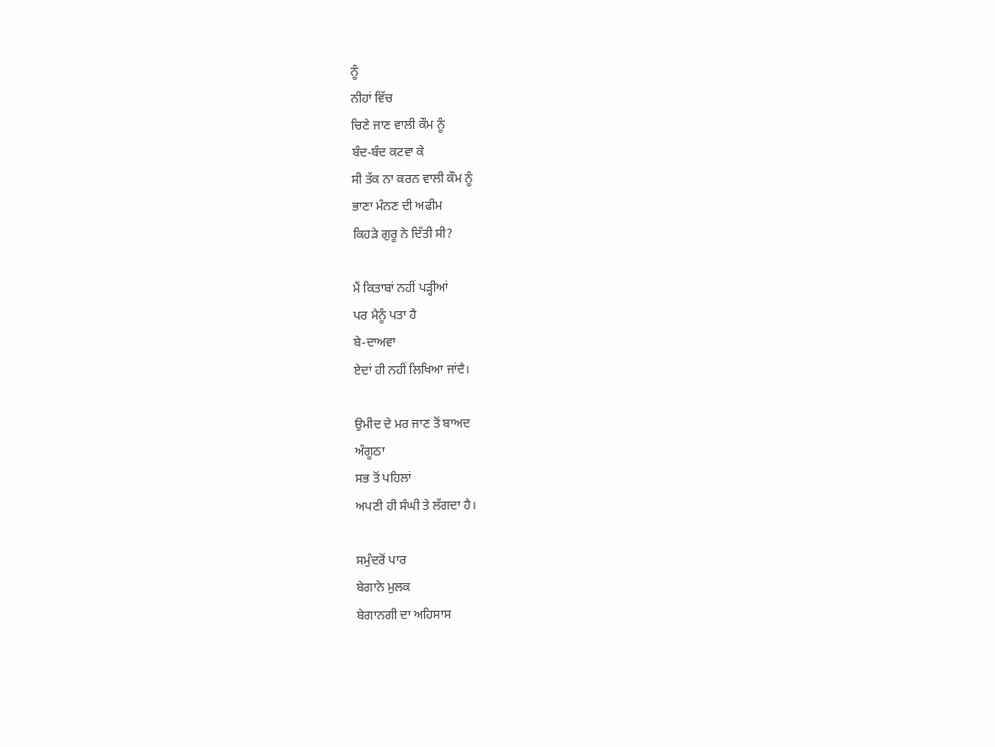ਨੂੰ
ਨੀਹਾਂ ਵਿੱਚ
ਚਿਣੇ ਜਾਣ ਵਾਲੀ ਕੌਮ ਨੂੰ
ਬੰਦ-ਬੰਦ ਕਟਵਾ ਕੇ
ਸੀ ਤੱਕ ਨਾ ਕਰਨ ਵਾਲੀ ਕੌਮ ਨੂੰ
ਭਾਣਾ ਮੰਨਣ ਦੀ ਅਫੀਮ
ਕਿਹੜੇ ਗੁਰੂ ਨੇ ਦਿੱਤੀ ਸੀ?

ਮੈਂ ਕਿਤਾਬਾਂ ਨਹੀਂ ਪੜ੍ਹੀਆਂ
ਪਰ ਮੈਨੂੰ ਪਤਾ ਹੈ
ਬੇ-ਦਾਅਵਾ
ਏਦਾਂ ਹੀ ਨਹੀਂ ਲਿਖਿਆ ਜਾਂਦੈ।

ਉਮੀਦ ਦੇ ਮਰ ਜਾਣ ਤੋਂ ਬਾਅਦ
ਅੰਗੂਠਾ
ਸਭ ਤੋਂ ਪਹਿਲਾਂ
ਅਪਣੀ ਹੀ ਸੰਘੀ ਤੇ ਲੱਗਦਾ ਹੈ।

ਸਮੁੰਦਰੋਂ ਪਾਰ
ਬੇਗਾਨੇ ਮੁਲਕ
ਬੇਗਾਨਗੀ ਦਾ ਅਹਿਸਾਸ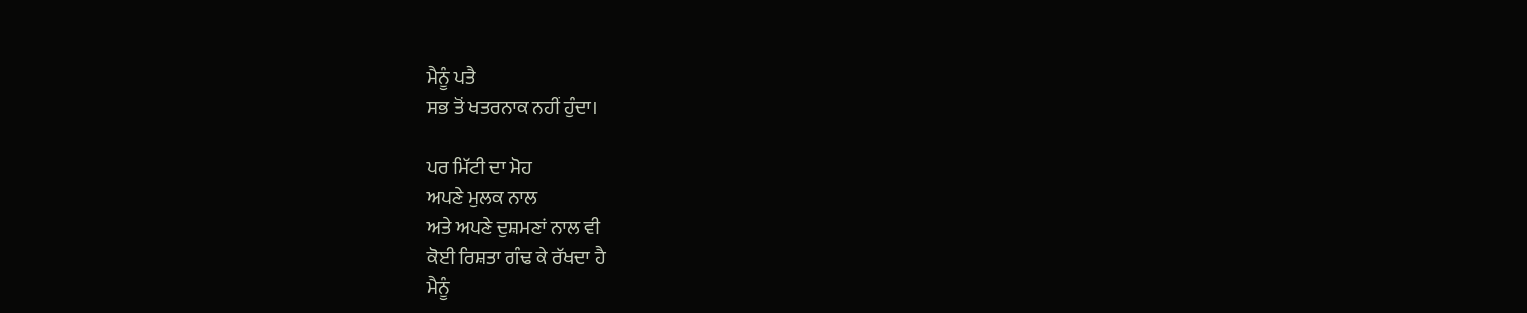ਮੈਨੂੰ ਪਤੈ
ਸਭ ਤੋਂ ਖਤਰਨਾਕ ਨਹੀਂ ਹੁੰਦਾ।

ਪਰ ਮਿੱਟੀ ਦਾ ਮੋਹ
ਅਪਣੇ ਮੁਲਕ ਨਾਲ
ਅਤੇ ਅਪਣੇ ਦੁਸ਼ਮਣਾਂ ਨਾਲ ਵੀ
ਕੋਈ ਰਿਸ਼ਤਾ ਗੰਢ ਕੇ ਰੱਖਦਾ ਹੈ
ਮੈਨੂੰ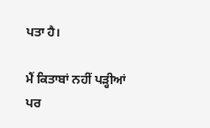ਪਤਾ ਹੈ।

ਮੈਂ ਕਿਤਾਬਾਂ ਨਹੀਂ ਪੜ੍ਹੀਆਂ
ਪਰ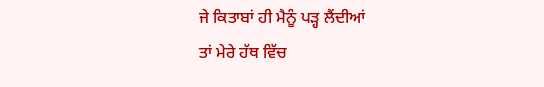ਜੇ ਕਿਤਾਬਾਂ ਹੀ ਮੈਨੂੰ ਪੜ੍ਹ ਲੈਂਦੀਆਂ
ਤਾਂ ਮੇਰੇ ਹੱਥ ਵਿੱਚ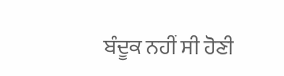ਬੰਦੂਕ ਨਹੀਂ ਸੀ ਹੋਣੀ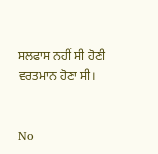ਸਲਫਾਸ ਨਹੀਂ ਸੀ ਹੋਣੀ
ਵਰਤਮਾਨ ਹੋਣਾ ਸੀ।


No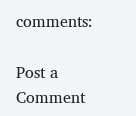comments:

Post a Comment